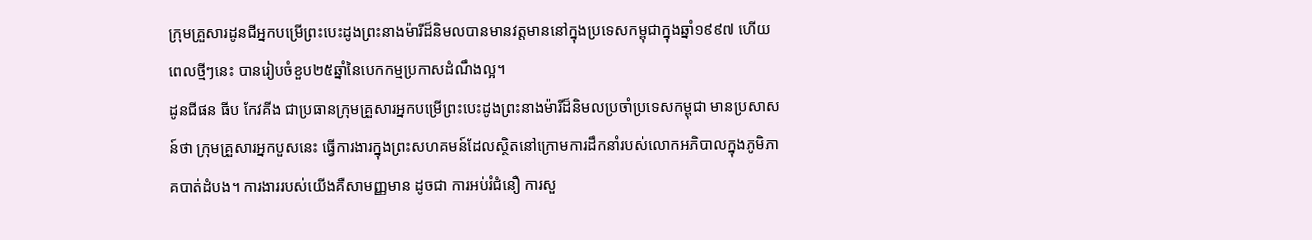ក្រុមគ្រួសារដូនជីអ្នកបម្រើព្រះបេះដូងព្រះនាងម៉ារីដ៏និមលបានមានវត្តមាននៅក្នុងប្រទេសកម្ពុជាក្នុងឆ្នាំ១៩៩៧ ហើយពេលថ្មីៗនេះ បានរៀបចំខួប២៥ឆ្នាំនៃបេកកម្មប្រកាសដំណឹងល្អ។
ដូនជីផន ធីប កែវគីង ជាប្រធានក្រុមគ្រួសារអ្នកបម្រើព្រះបេះដូងព្រះនាងម៉ារីដ៏និមលប្រចាំប្រទេសកម្ពុជា មានប្រសាសន៍ថា ក្រុមគ្រួសារអ្នកបួសនេះ ធ្វើការងារក្នុងព្រះសហគមន៍ដែលស្ថិតនៅក្រោមការដឹកនាំរបស់លោកអភិបាលក្នុងភូមិភាគបាត់ដំបង។ ការងាររបស់យើងគឺសាមញ្ញមាន ដូចជា ការអប់រំជំនឿ ការសួ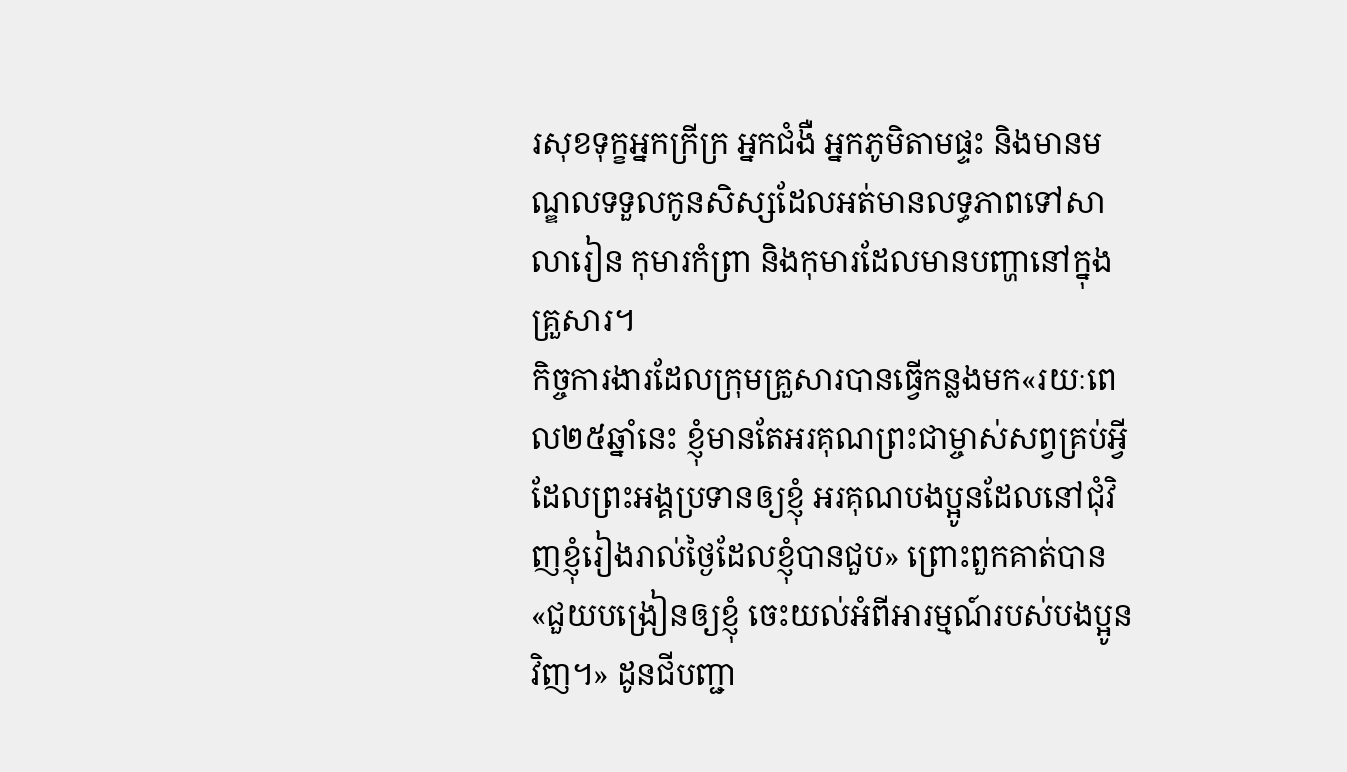រសុខទុក្ខអ្នកក្រីក្រ អ្នកជំងឺ អ្នកភូមិតាមផ្ទះ និងមានមណ្ឌលទទួលកូនសិស្សដែលអត់មានលទ្ធភាពទៅសាលារៀន កុមារកំព្រា និងកុមារដែលមានបញ្ហានៅក្នុងគ្រួសារ។
កិច្ចការងារដែលក្រុមគ្រួសារបានធ្វើកន្លងមក«រយៈពេល២៥ឆ្នាំនេះ ខ្ញុំមានតែអរគុណព្រះជាម្ចាស់សព្វគ្រប់អ្វីដែលព្រះអង្គប្រទានឲ្យខ្ញុំ អរគុណបងប្អូនដែលនៅជុំវិញខ្ញុំរៀងរាល់ថ្ងៃដែលខ្ញុំបានជួប» ព្រោះពួកគាត់បាន«ជួយបង្រៀនឲ្យខ្ញុំ ចេះយល់អំពីអារម្មណ៍របស់បងប្អូនវិញ។» ដូនជីបញ្ជា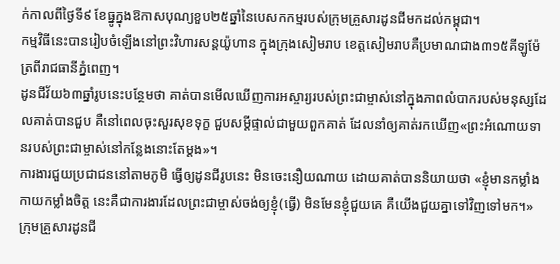ក់កាលពីថ្ងៃទី៩ ខែធ្នូក្នុងឱកាសបុណ្យខួប២៥ឆ្នាំនៃបេសកកម្មរបស់ក្រុមគ្រួសារដូនជីមកដល់កម្ពុជា។
កម្មវិធីនេះបានរៀបចំឡើងនៅព្រះវិហារសន្តយ៉ូហាន ក្នុងក្រុងសៀមរាប ខេត្តសៀមរាបគឺប្រមាណជាង៣១៥គីឡូម៉ែត្រពីរាជធានីភ្នំពេញ។
ដូនជីវ័យ៦៣ឆ្នាំរូបនេះបន្ថែមថា គាត់បានមើលឃើញការអស្ចារ្យរបស់ព្រះជាម្ចាស់នៅក្នុងភាពលំបាករបស់មនុស្សដែលគាត់បានជួប គឺនៅពេលចុះសួរសុខទុក្ខ ជួបសម្ដីផ្ទាល់ជាមួយពួកគាត់ ដែលនាំឲ្យគាត់រកឃើញ«ព្រះអំណោយទានរបស់ព្រះជាម្ចាស់នៅកន្លែងនោះតែម្ដង»។
ការងារជួយប្រជាជននៅតាមភូមិ ធ្វើឲ្យដូនជីរូបនេះ មិនចេះនឿយណាយ ដោយគាត់បាននិយាយថា «ខ្ញុំមានកម្លាំងកាយកម្លាំងចិត្ត នេះគឺជាការងារដែលព្រះជាម្ចាស់ចង់ឲ្យខ្ញុំ(ធ្វើ) មិនមែនខ្ញុំជួយគេ គឺយើងជួយគ្នាទៅវិញទៅមក។»
ក្រុមគ្រួសារដូនជី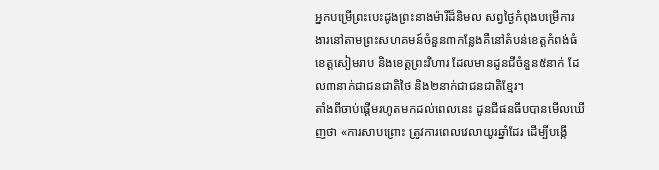អ្នកបម្រើព្រះបេះដូងព្រះនាងម៉ារីដ៏និមល សព្វថ្ងៃកំពុងបម្រើការងារនៅតាមព្រះសហគមន៍ចំនួន៣កន្លែងគឺនៅតំបន់ខេត្តកំពង់ធំ ខេត្តសៀមរាប និងខេត្តព្រះវិហារ ដែលមានដូនជីចំនួន៥នាក់ ដែល៣នាក់ជាជនជាតិថៃ និង២នាក់ជាជនជាតិខ្មែរ។
តាំងពីចាប់ផ្តើមរហូតមកដល់ពេលនេះ ដូនជីផនធីបបានមើលឃើញថា «ការសាបព្រោះ ត្រូវការពេលវេលាយូរឆ្នាំដែរ ដើម្បីបង្កើ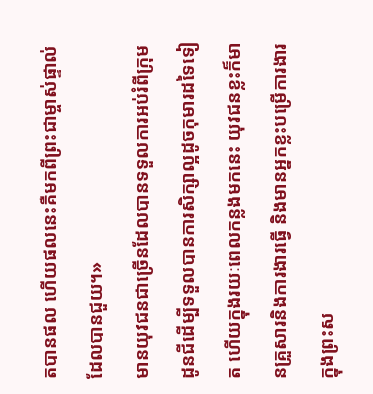តបានផល ហើយផលនេះគឺមកពីព្រះជាម្ចាស់ផ្ទាល់ដែលបានជួយ។»
មានយុវជនជាច្រើនដែលបានទទួលការអប់រំពីក្រុមដូនជីដើម្បីទទួលបានការសិក្សាល្អដូចកុមារដទៃទៀត ហើយក្នុងរយៈពេលកន្លងមកនេះ យុវជនខ្លះក៏មានគ្រួសារនិងការងារធ្វើ និងមានអ្នកខ្លះបម្រើការងារក្នុងព្រះស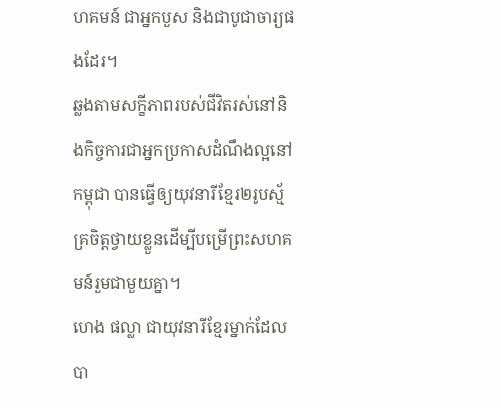ហគមន៍ ជាអ្នកបួស និងជាបូជាចារ្យផងដែរ។
ឆ្លងតាមសក្ខីភាពរបស់ជីវិតរស់នៅនិងកិច្ចការជាអ្នកប្រកាសដំណឹងល្អនៅកម្ពុជា បានធ្វើឲ្យយុវនារីខ្មែរ២រូបស្ម័គ្រចិត្តថ្វាយខ្លួនដើម្បីបម្រើព្រះសហគមន៍រួមជាមួយគ្នា។
ហេង ផល្លា ជាយុវនារីខ្មែរម្នាក់ដែលបា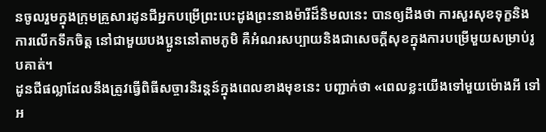នចូលរួមក្នុងក្រុមគ្រួសារដូនជីអ្នកបម្រើព្រះបេះដូងព្រះនាងម៉ារីដ៏និមលនេះ បានឲ្យដឹងថា ការសួរសុខទុក្ខនិងការលើកទឹកចិត្ត នៅជាមួយបងប្អូននៅតាមភូមិ គឺអំណរសប្បាយនិងជាសេចក្តីសុខក្នុងការបម្រើមួយសម្រាប់រូបគាត់។
ដូនជីផល្លាដែលនឹងត្រូវធ្វើពិធីសច្ចារនិរន្តន៍ក្នុងពេលខាងមុខនេះ បញ្ជាក់ថា «ពេលខ្លះយើងទៅមួយម៉ោងអី ទៅអ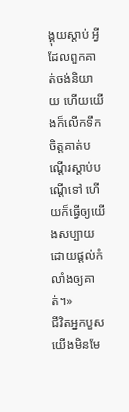ង្គុយស្តាប់ អ្វីដែលពួកគាត់ចង់និយាយ ហើយយើងក៏លើកទឹកចិត្តគាត់បណ្តើរស្តាប់បណ្តើទៅ ហើយក៏ធ្វើឲ្យយើងសប្បាយដោយផ្តល់កំលាំងឲ្យគាត់។»
ជីវិតអ្នកបួសយើងមិនមែ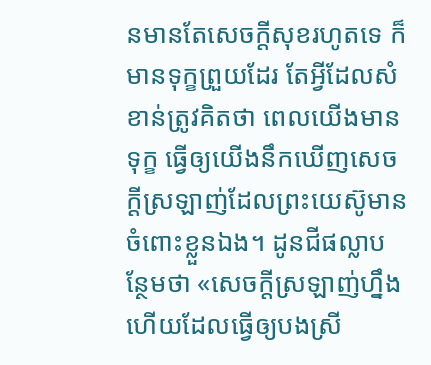នមានតែសេចក្តីសុខរហូតទេ ក៏មានទុក្ខព្រួយដែរ តែអ្វីដែលសំខាន់ត្រូវគិតថា ពេលយើងមានទុក្ខ ធ្វើឲ្យយើងនឹកឃើញសេចក្តីស្រឡាញ់ដែលព្រះយេស៊ូមានចំពោះខ្លួនឯង។ ដូនជីផល្លាបន្ថែមថា «សេចក្តីស្រឡាញ់ហ្នឹងហើយដែលធ្វើឲ្យបងស្រី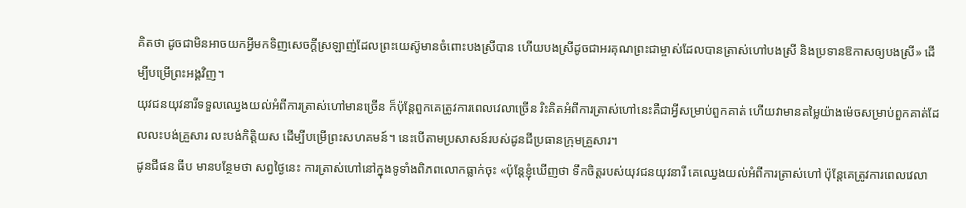គិតថា ដូចជាមិនអាចយកអ្វីមកទិញសេចក្តីស្រឡាញ់ដែលព្រះយេស៊ូមានចំពោះបងស្រីបាន ហើយបងស្រីដូចជាអរគុណព្រះជាម្ចាស់ដែលបានត្រាស់ហៅបងស្រី និងប្រទានឱកាសឲ្យបងស្រី» ដើម្បីបម្រើព្រះអង្គវិញ។
យុវជនយុវនារីទទួលឈ្វេងយល់អំពីការត្រាស់ហៅមានច្រើន ក៏ប៉ុន្តែពួកគេត្រូវការពេលវេលាច្រើន រិះគិតអំពីការត្រាស់ហៅនេះគឺជាអ្វីសម្រាប់ពួកគាត់ ហើយវាមានតម្លៃយ៉ាងម៉េចសម្រាប់ពួកគាត់ដែលលះបង់គ្រួសារ លះបង់កិត្តិយស ដើម្បីបម្រើព្រះសហគមន៍។ នេះបើតាមប្រសាសន៍របស់ដូនជីប្រធានក្រុមគ្រួសារ។
ដូនជីផន ធីប មានបន្ថែមថា សព្វថ្ងៃនេះ ការត្រាស់ហៅនៅក្នុងទូទាំងពិភពលោកធ្លាក់ចុះ «ប៉ុន្តែខ្ញុំឃើញថា ទឹកចិត្តរបស់យុវជនយុវនារី គេឈ្វេងយល់អំពីការត្រាស់ហៅ ប៉ុន្តែគេត្រូវការពេលវេលា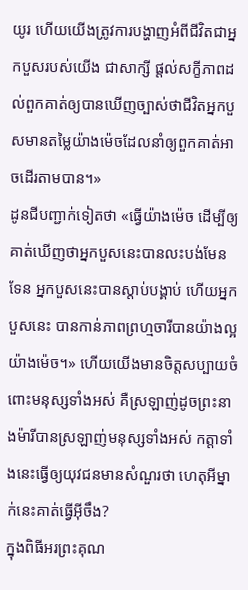យូរ ហើយយើងត្រូវការបង្ហាញអំពីជីវិតជាអ្នកបួសរបស់យើង ជាសាក្សី ផ្តល់សក្ខីភាពដល់ពួកគាត់ឲ្យបានឃើញច្បាស់ថាជីវិតអ្នកបួសមានតម្លៃយ៉ាងម៉េចដែលនាំឲ្យពួកគាត់អាចដើរតាមបាន។»
ដូនជីបញ្ជាក់ទៀតថា «ធ្វើយ៉ាងម៉េច ដើម្បីឲ្យគាត់ឃើញថាអ្នកបួសនេះបានលះបង់មែនទែន អ្នកបួសនេះបានស្តាប់បង្គាប់ ហើយអ្នកបួសនេះ បានកាន់ភាពព្រហ្មចារីបានយ៉ាងល្អយ៉ាងម៉េច។» ហើយយើងមានចិត្តសប្បាយចំពោះមនុស្សទាំងអស់ គឺស្រឡាញ់ដូចព្រះនាងម៉ារីបានស្រឡាញ់មនុស្សទាំងអស់ កត្តាទាំងនេះធ្វើឲ្យយុវជនមានសំណួរថា ហេតុអីម្នាក់នេះគាត់ធ្វើអ៊ីចឹង?
ក្នុងពិធីអរព្រះគុណ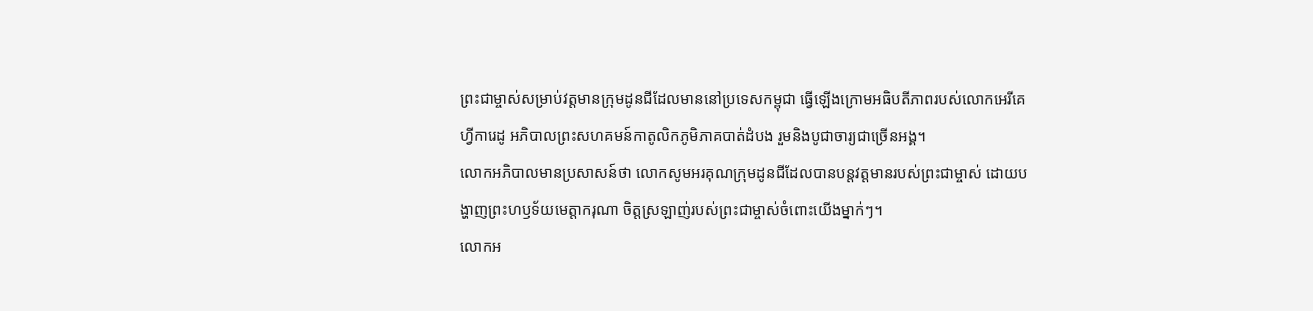ព្រះជាម្ចាស់សម្រាប់វត្តមានក្រុមដូនជីដែលមាននៅប្រទេសកម្ពុជា ធ្វើឡើងក្រោមអធិបតីភាពរបស់លោកអេរីគេ ហ្វីការេដូ អភិបាលព្រះសហគមន៍កាតូលិកភូមិភាគបាត់ដំបង រួមនិងបូជាចារ្យជាច្រើនអង្គ។
លោកអភិបាលមានប្រសាសន៍ថា លោកសូមអរគុណក្រុមដូនជីដែលបានបន្តវត្តមានរបស់ព្រះជាម្ចាស់ ដោយបង្ហាញព្រះហឫទ័យមេត្តាករុណា ចិត្តស្រឡាញ់របស់ព្រះជាម្ចាស់ចំពោះយើងម្នាក់ៗ។
លោកអ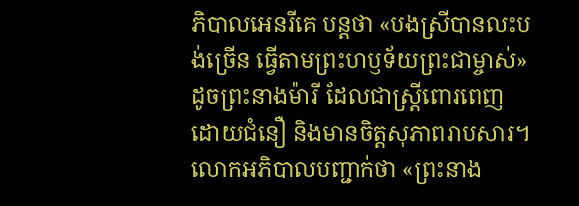ភិបាលអេនរីគេ បន្តថា «បងស្រីបានលះបង់ច្រើន ធ្វើតាមព្រះហឫទ័យព្រះជាម្ចាស់» ដូចព្រះនាងម៉ារី ដែលជាស្ត្រីពោរពេញដោយជំនឿ និងមានចិត្តសុភាពរាបសារ។
លោកអភិបាលបញ្ជាក់ថា «ព្រះនាង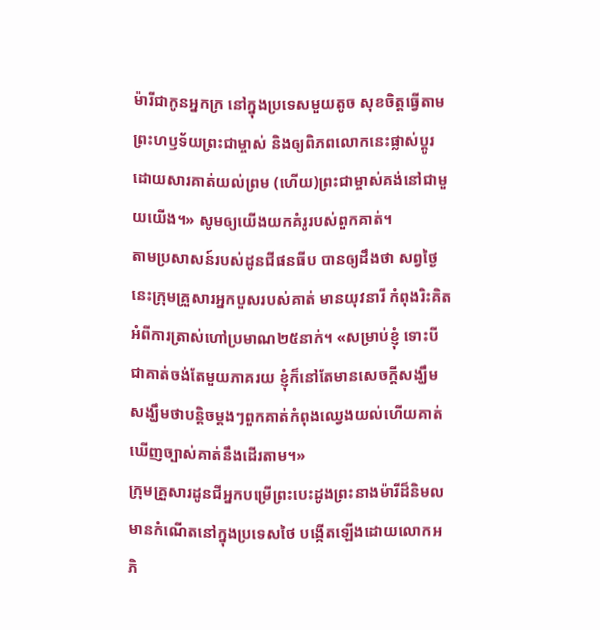ម៉ារីជាកូនអ្នកក្រ នៅក្នុងប្រទេសមួយតូច សុខចិត្តធ្វើតាមព្រះហឫទ័យព្រះជាម្ចាស់ និងឲ្យពិភពលោកនេះផ្លាស់ប្តូរ ដោយសារគាត់យល់ព្រម (ហើយ)ព្រះជាម្ចាស់គង់នៅជាមួយយើង។» សូមឲ្យយើងយកគំរូរបស់ពួកគាត់។
តាមប្រសាសន៍របស់ដូនជីផនធីប បានឲ្យដឹងថា សព្វថ្ងៃនេះក្រុមគ្រួសារអ្នកបួសរបស់គាត់ មានយុវនារី កំពុងរិះគិតអំពីការត្រាស់ហៅប្រមាណ២៥នាក់។ «សម្រាប់ខ្ញុំ ទោះបីជាគាត់ចង់តែមួយភាគរយ ខ្ញុំក៏នៅតែមានសេចក្ដីសង្ឃឹម សង្ឃឹមថាបន្តិចម្តងៗពួកគាត់កំពុងឈ្វេងយល់ហើយគាត់ឃើញច្បាស់គាត់នឹងដើរតាម។»
ក្រុមគ្រួសារដូនជីអ្នកបម្រើព្រះបេះដូងព្រះនាងម៉ារីដ៏និមល មានកំណើតនៅក្នុងប្រទេសថៃ បង្កើតឡើងដោយលោកអភិ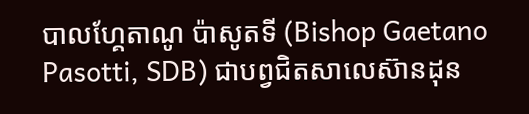បាលហ្គែតាណូ ប៉ាសូតទី (Bishop Gaetano Pasotti, SDB) ជាបព្វជិតសាលេស៊ានដុន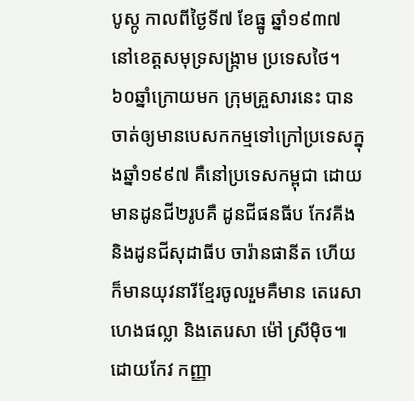បូស្កូ កាលពីថ្ងៃទី៧ ខែធ្នូ ឆ្នាំ១៩៣៧ នៅខេត្តសមុទ្រសង្ក្រាម ប្រទេសថៃ។ ៦០ឆ្នាំក្រោយមក ក្រុមគ្រួសារនេះ បានចាត់ឲ្យមានបេសកកម្មទៅក្រៅប្រទេសក្នុងឆ្នាំ១៩៩៧ គឺនៅប្រទេសកម្ពុជា ដោយមានដូនជី២រូបគឺ ដូនជីផនធីប កែវគីង និងដូនជីសុដាធីប ចារ៉ានផានីត ហើយក៏មានយុវនារីខ្មែរចូលរួមគឺមាន តេរេសា ហេងផល្លា និងតេរេសា ម៉ៅ ស្រីម៉ិច៕
ដោយកែវ កញ្ញា